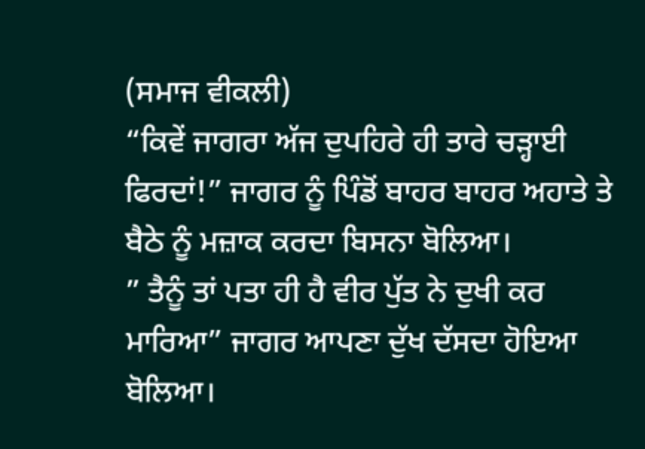(ਸਮਾਜ ਵੀਕਲੀ)
“ਕਿਵੇਂ ਜਾਗਰਾ ਅੱਜ ਦੁਪਹਿਰੇ ਹੀ ਤਾਰੇ ਚੜ੍ਹਾਈ ਫਿਰਦਾਂ!” ਜਾਗਰ ਨੂੰ ਪਿੰਡੋਂ ਬਾਹਰ ਬਾਹਰ ਅਹਾਤੇ ਤੇ ਬੈਠੇ ਨੂੰ ਮਜ਼ਾਕ ਕਰਦਾ ਬਿਸਨਾ ਬੋਲਿਆ।
” ਤੈਨੂੰ ਤਾਂ ਪਤਾ ਹੀ ਹੈ ਵੀਰ ਪੁੱਤ ਨੇ ਦੁਖੀ ਕਰ ਮਾਰਿਆ” ਜਾਗਰ ਆਪਣਾ ਦੁੱਖ ਦੱਸਦਾ ਹੋਇਆ ਬੋਲਿਆ।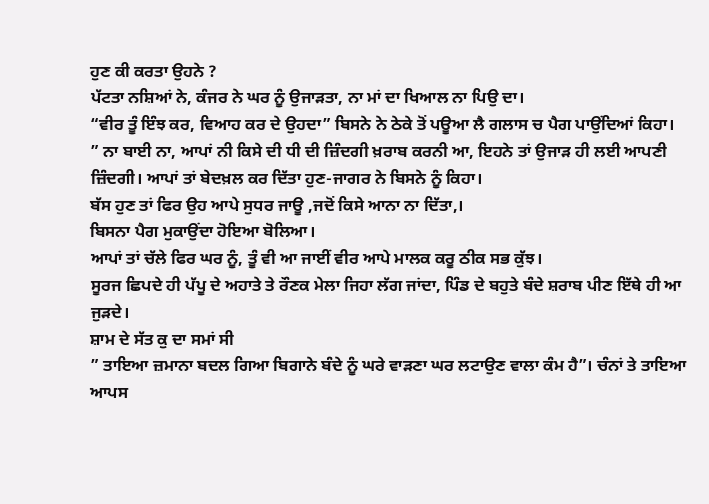ਹੁਣ ਕੀ ਕਰਤਾ ਉਹਨੇ ?
ਪੱਟਤਾ ਨਸ਼ਿਆਂ ਨੇ, ਕੰਜਰ ਨੇ ਘਰ ਨੂੰ ਉਜਾੜਤਾ, ਨਾ ਮਾਂ ਦਾ ਖਿਆਲ ਨਾ ਪਿਉ ਦਾ।
“ਵੀਰ ਤੂੰ ਇੰਝ ਕਰ, ਵਿਆਹ ਕਰ ਦੇ ਉਹਦਾ” ਬਿਸਨੇ ਨੇ ਠੇਕੇ ਤੋਂ ਪਊਆ ਲੈ ਗਲਾਸ ਚ ਪੈਗ ਪਾਉਂਦਿਆਂ ਕਿਹਾ।
” ਨਾ ਬਾਈ ਨਾ, ਆਪਾਂ ਨੀ ਕਿਸੇ ਦੀ ਧੀ ਦੀ ਜ਼ਿੰਦਗੀ ਖ਼ਰਾਬ ਕਰਨੀ ਆ, ਇਹਨੇ ਤਾਂ ਉਜਾੜ ਹੀ ਲਈ ਆਪਣੀ ਜ਼ਿੰਦਗੀ। ਆਪਾਂ ਤਾਂ ਬੇਦਖ਼ਲ ਕਰ ਦਿੱਤਾ ਹੁਣ-ਜਾਗਰ ਨੇ ਬਿਸਨੇ ਨੂੰ ਕਿਹਾ।
ਬੱਸ ਹੁਣ ਤਾਂ ਫਿਰ ਉਹ ਆਪੇ ਸੁਧਰ ਜਾਊ ,ਜਦੋਂ ਕਿਸੇ ਆਨਾ ਨਾ ਦਿੱਤਾ,।
ਬਿਸਨਾ ਪੈਗ ਮੁਕਾਉਂਦਾ ਹੋਇਆ ਬੋਲਿਆ।
ਆਪਾਂ ਤਾਂ ਚੱਲੇ ਫਿਰ ਘਰ ਨੂੰ, ਤੂੰ ਵੀ ਆ ਜਾਈਂ ਵੀਰ ਆਪੇ ਮਾਲਕ ਕਰੂ ਠੀਕ ਸਭ ਕੁੱਝ।
ਸੂਰਜ ਛਿਪਦੇ ਹੀ ਪੱਪੂ ਦੇ ਅਹਾਤੇ ਤੇ ਰੌਣਕ ਮੇਲਾ ਜਿਹਾ ਲੱਗ ਜਾਂਦਾ, ਪਿੰਡ ਦੇ ਬਹੁਤੇ ਬੰਦੇ ਸ਼ਰਾਬ ਪੀਣ ਇੱਥੇ ਹੀ ਆ ਜੁੜਦੇ।
ਸ਼ਾਮ ਦੇ ਸੱਤ ਕੁ ਦਾ ਸਮਾਂ ਸੀ
” ਤਾਇਆ ਜ਼ਮਾਨਾ ਬਦਲ ਗਿਆ ਬਿਗਾਨੇ ਬੰਦੇ ਨੂੰ ਘਰੇ ਵਾੜਣਾ ਘਰ ਲਟਾਉਣ ਵਾਲਾ ਕੰਮ ਹੈ”। ਚੰਨਾਂ ਤੇ ਤਾਇਆ ਆਪਸ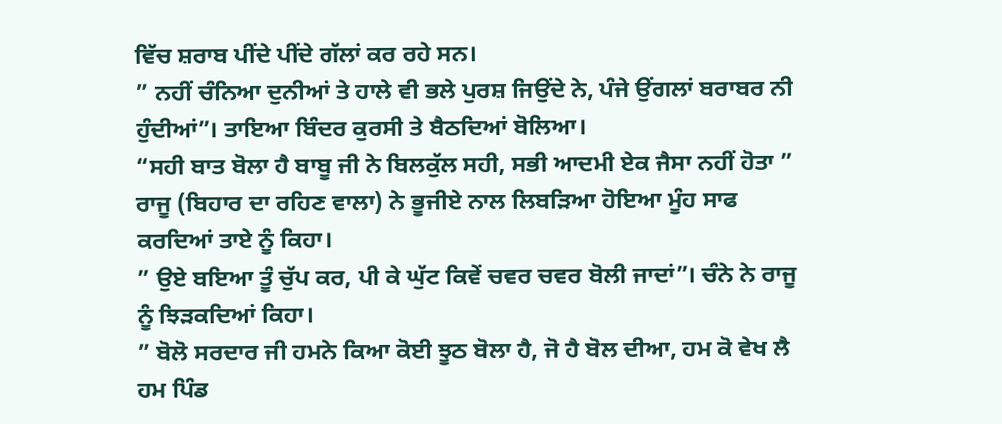ਵਿੱਚ ਸ਼ਰਾਬ ਪੀਂਦੇ ਪੀਂਦੇ ਗੱਲਾਂ ਕਰ ਰਹੇ ਸਨ।
” ਨਹੀਂ ਚੰਨਿਆ ਦੁਨੀਆਂ ਤੇ ਹਾਲੇ ਵੀ ਭਲੇ ਪੁਰਸ਼ ਜਿਉਂਦੇ ਨੇ, ਪੰਜੇ ਉਂਗਲਾਂ ਬਰਾਬਰ ਨੀ ਹੁੰਦੀਆਂ”। ਤਾਇਆ ਬਿੰਦਰ ਕੁਰਸੀ ਤੇ ਬੈਠਦਿਆਂ ਬੋਲਿਆ।
“ਸਹੀ ਬਾਤ ਬੋਲਾ ਹੈ ਬਾਬੂ ਜੀ ਨੇ ਬਿਲਕੁੱਲ ਸਹੀ, ਸਭੀ ਆਦਮੀ ਏਕ ਜੈਸਾ ਨਹੀਂ ਹੋਤਾ ” ਰਾਜੂ (ਬਿਹਾਰ ਦਾ ਰਹਿਣ ਵਾਲਾ) ਨੇ ਭੂਜੀਏ ਨਾਲ ਲਿਬੜਿਆ ਹੋਇਆ ਮੂੰਹ ਸਾਫ ਕਰਦਿਆਂ ਤਾਏ ਨੂੰ ਕਿਹਾ।
” ਉਏ ਬਇਆ ਤੂੰ ਚੁੱਪ ਕਰ, ਪੀ ਕੇ ਘੁੱਟ ਕਿਵੇਂ ਚਵਰ ਚਵਰ ਬੋਲੀ ਜਾਦਾਂ”। ਚੰਨੇ ਨੇ ਰਾਜੂ ਨੂੰ ਝਿੜਕਦਿਆਂ ਕਿਹਾ।
” ਬੋਲੋ ਸਰਦਾਰ ਜੀ ਹਮਨੇ ਕਿਆ ਕੋਈ ਝੂਠ ਬੋਲਾ ਹੈ, ਜੋ ਹੈ ਬੋਲ ਦੀਆ, ਹਮ ਕੋ ਵੇਖ ਲੈ ਹਮ ਪਿੰਡ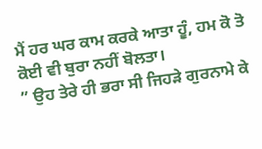ਮੈਂ ਹਰ ਘਰ ਕਾਮ ਕਰਕੇ ਆਤਾ ਹੂੰ, ਹਮ ਕੋ ਤੋ ਕੋਈ ਵੀ ਬੁਰਾ ਨਹੀਂ ਬੋਲਤਾ।
” ਉਹ ਤੇਰੇ ਹੀ ਭਰਾ ਸੀ ਜਿਹੜੇ ਗੁਰਨਾਮੇ ਕੇ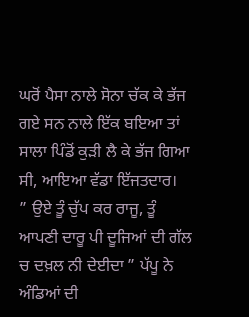ਘਰੋਂ ਪੈਸਾ ਨਾਲੇ ਸੋਨਾ ਚੱਕ ਕੇ ਭੱਜ ਗਏ ਸਨ ਨਾਲੇ ਇੱਕ ਬਇਆ ਤਾਂ ਸਾਲਾ ਪਿੰਡੋਂ ਕੁੜੀ ਲੈ ਕੇ ਭੱਜ ਗਿਆ ਸੀ, ਆਇਆ ਵੱਡਾ ਇੱਜਤਦਾਰ।
” ਉਏ ਤੂੰ ਚੁੱਪ ਕਰ ਰਾਜੂ, ਤੂੰ ਆਪਣੀ ਦਾਰੂ ਪੀ ਦੂਜਿਆਂ ਦੀ ਗੱਲ ਚ ਦਖ਼ਲ ਨੀ ਦੇਈਦਾ ” ਪੱਪੂ ਨੇ ਅੰਡਿਆਂ ਦੀ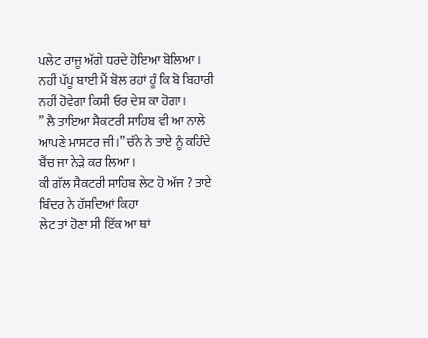ਪਲੇਟ ਰਾਜੂ ਅੱਗੇ ਧਰਦੇ ਹੋਇਆ ਬੋਲਿਆ।
ਨਹੀਂ ਪੱਪੂ ਬਾਈ ਮੈਂ ਬੋਲ ਰਹਾਂ ਹੂੰ ਕਿ ਬੋ ਬਿਹਾਰੀ ਨਹੀਂ ਹੋਵੇਗਾ ਕਿਸੀ ਓਰ ਦੇਸ਼ ਕਾ ਹੋਗਾ।
” ਲੈ ਤਾਇਆ ਸੈਕਟਰੀ ਸਾਹਿਬ ਵੀ ਆ ਨਾਲੇ ਆਪਣੇ ਮਾਸਟਰ ਜੀ।” ਚੰਨੇ ਨੇ ਤਾਏ ਨੂੰ ਕਹਿੰਦੇ ਬੈਂਚ ਜਾ ਨੇੜੇ ਕਰ ਲਿਆ।
ਕੀ ਗੱਲ ਸੈਕਟਰੀ ਸਾਹਿਬ ਲੇਟ ਹੋ ਅੱਜ ? ਤਾਏ ਬਿੰਦਰ ਨੇ ਹੱਸਦਿਆਂ ਕਿਹਾ
ਲੇਟ ਤਾਂ ਹੋਣਾ ਸੀ ਇੱਕ ਆ ਥਾਂ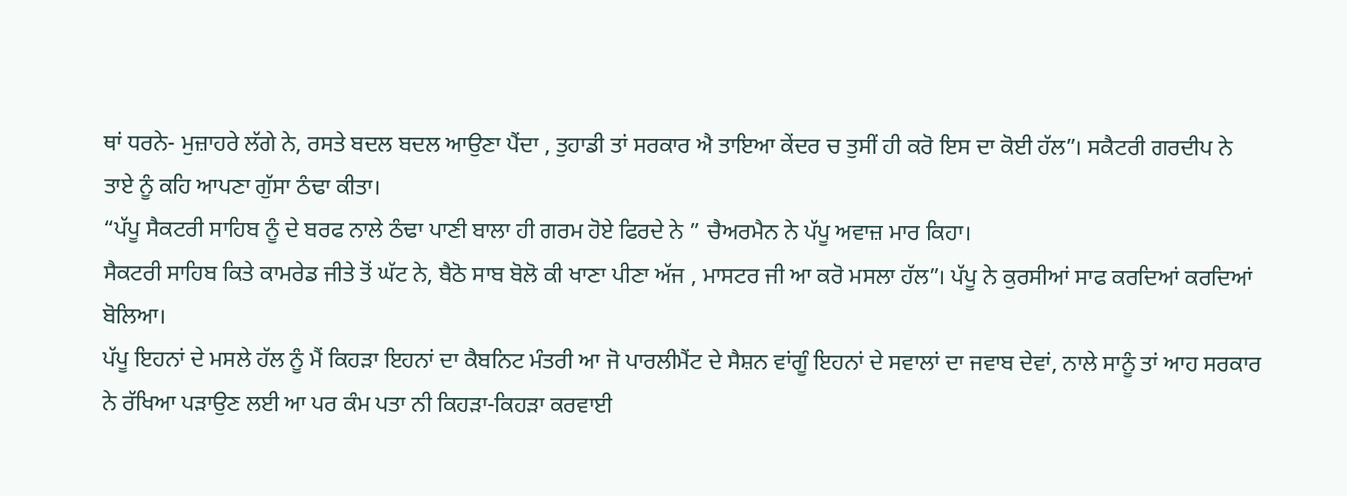ਥਾਂ ਧਰਨੇ- ਮੁਜ਼ਾਹਰੇ ਲੱਗੇ ਨੇ, ਰਸਤੇ ਬਦਲ ਬਦਲ ਆਉਣਾ ਪੈਂਦਾ , ਤੁਹਾਡੀ ਤਾਂ ਸਰਕਾਰ ਐ ਤਾਇਆ ਕੇਂਦਰ ਚ ਤੁਸੀਂ ਹੀ ਕਰੋ ਇਸ ਦਾ ਕੋਈ ਹੱਲ”। ਸਕੈਟਰੀ ਗਰਦੀਪ ਨੇ ਤਾਏ ਨੂੰ ਕਹਿ ਆਪਣਾ ਗੁੱਸਾ ਠੰਢਾ ਕੀਤਾ।
“ਪੱਪੂ ਸੈਕਟਰੀ ਸਾਹਿਬ ਨੂੰ ਦੇ ਬਰਫ ਨਾਲੇ ਠੰਢਾ ਪਾਣੀ ਬਾਲਾ ਹੀ ਗਰਮ ਹੋਏ ਫਿਰਦੇ ਨੇ ” ਚੈਅਰਮੈਨ ਨੇ ਪੱਪੂ ਅਵਾਜ਼ ਮਾਰ ਕਿਹਾ।
ਸੈਕਟਰੀ ਸਾਹਿਬ ਕਿਤੇ ਕਾਮਰੇਡ ਜੀਤੇ ਤੋਂ ਘੱਟ ਨੇ, ਬੈਠੋ ਸਾਬ ਬੋਲੋ ਕੀ ਖਾਣਾ ਪੀਣਾ ਅੱਜ , ਮਾਸਟਰ ਜੀ ਆ ਕਰੋ ਮਸਲਾ ਹੱਲ”। ਪੱਪੂ ਨੇ ਕੁਰਸੀਆਂ ਸਾਫ ਕਰਦਿਆਂ ਕਰਦਿਆਂ ਬੋਲਿਆ।
ਪੱਪੂ ਇਹਨਾਂ ਦੇ ਮਸਲੇ ਹੱਲ ਨੂੰ ਮੈਂ ਕਿਹੜਾ ਇਹਨਾਂ ਦਾ ਕੈਬਨਿਟ ਮੰਤਰੀ ਆ ਜੋ ਪਾਰਲੀਮੈਂਟ ਦੇ ਸੈਸ਼ਨ ਵਾਂਗੂੰ ਇਹਨਾਂ ਦੇ ਸਵਾਲਾਂ ਦਾ ਜਵਾਬ ਦੇਵਾਂ, ਨਾਲੇ ਸਾਨੂੰ ਤਾਂ ਆਹ ਸਰਕਾਰ ਨੇ ਰੱਖਿਆ ਪੜਾਉਣ ਲਈ ਆ ਪਰ ਕੰਮ ਪਤਾ ਨੀ ਕਿਹੜਾ-ਕਿਹੜਾ ਕਰਵਾਈ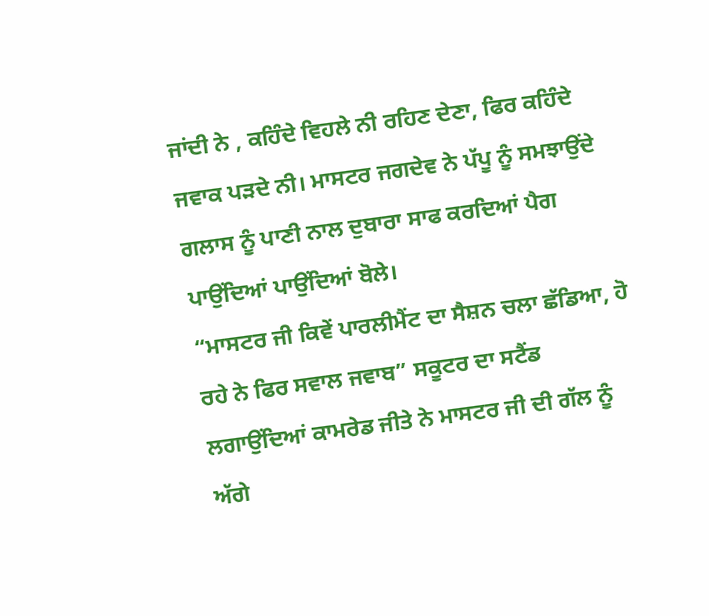ਜਾਂਦੀ ਨੇ , ਕਹਿੰਦੇ ਵਿਹਲੇ ਨੀ ਰਹਿਣ ਦੇਣਾ, ਫਿਰ ਕਹਿੰਦੇ ਜਵਾਕ ਪੜਦੇ ਨੀ। ਮਾਸਟਰ ਜਗਦੇਵ ਨੇ ਪੱਪੂ ਨੂੰ ਸਮਝਾਉਂਦੇ ਗਲਾਸ ਨੂੰ ਪਾਣੀ ਨਾਲ ਦੁਬਾਰਾ ਸਾਫ ਕਰਦਿਆਂ ਪੈਗ ਪਾਉਂਦਿਆਂ ਪਾਉਂਦਿਆਂ ਬੋਲੇ।
“ਮਾਸਟਰ ਜੀ ਕਿਵੇਂ ਪਾਰਲੀਮੈਂਟ ਦਾ ਸੈਸ਼ਨ ਚਲਾ ਛੱਡਿਆ, ਹੋ ਰਹੇ ਨੇ ਫਿਰ ਸਵਾਲ ਜਵਾਬ” ਸਕੂਟਰ ਦਾ ਸਟੈਂਡ ਲਗਾਉਂਦਿਆਂ ਕਾਮਰੇਡ ਜੀਤੇ ਨੇ ਮਾਸਟਰ ਜੀ ਦੀ ਗੱਲ ਨੂੰ ਅੱਗੇ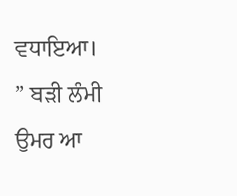ਵਧਾਇਆ।
” ਬੜੀ ਲੰਮੀ ਉਮਰ ਆ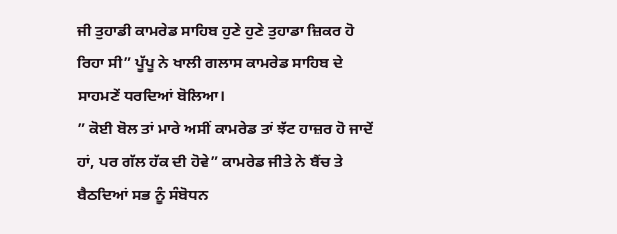ਜੀ ਤੁਹਾਡੀ ਕਾਮਰੇਡ ਸਾਹਿਬ ਹੁਣੇ ਹੁਣੇ ਤੁਹਾਡਾ ਜ਼ਿਕਰ ਹੋ ਰਿਹਾ ਸੀ” ਪੂੱਪੂ ਨੇ ਖਾਲੀ ਗਲਾਸ ਕਾਮਰੇਡ ਸਾਹਿਬ ਦੇ ਸਾਹਮਣੇਂ ਧਰਦਿਆਂ ਬੋਲਿਆ।
” ਕੋਈ ਬੋਲ ਤਾਂ ਮਾਰੇ ਅਸੀਂ ਕਾਮਰੇਡ ਤਾਂ ਝੱਟ ਹਾਜ਼ਰ ਹੋ ਜਾਦੇਂ ਹਾਂ, ਪਰ ਗੱਲ ਹੱਕ ਦੀ ਹੋਵੇ” ਕਾਮਰੇਡ ਜੀਤੇ ਨੇ ਬੈਂਚ ਤੇ ਬੈਠਦਿਆਂ ਸਭ ਨੂੰ ਸੰਬੋਧਨ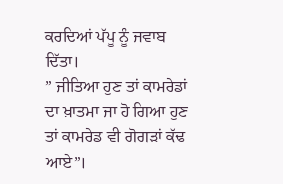ਕਰਦਿਆਂ ਪੱਪੂ ਨੂੰ ਜਵਾਬ ਦਿੱਤਾ।
” ਜੀਤਿਆ ਹੁਣ ਤਾਂ ਕਾਮਰੇਡਾਂ ਦਾ ਖ਼ਾਤਮਾ ਜਾ ਹੋ ਗਿਆ ਹੁਣ ਤਾਂ ਕਾਮਰੇਡ ਵੀ ਗੋਗੜਾਂ ਕੱਢ ਆਏ”।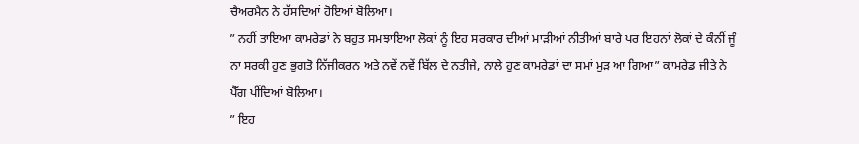ਚੈਅਰਮੈਨ ਨੇ ਹੱਸਦਿਆਂ ਹੋਇਆਂ ਬੋਲਿਆ।
” ਨਹੀਂ ਤਾਇਆ ਕਾਮਰੇਡਾਂ ਨੇ ਬਹੁਤ ਸਮਝਾਇਆ ਲੋਕਾਂ ਨੂੰ ਇਹ ਸਰਕਾਰ ਦੀਆਂ ਮਾੜੀਆਂ ਨੀਤੀਆਂ ਬਾਰੇ ਪਰ ਇਹਨਾਂ ਲੋਕਾਂ ਦੇ ਕੰਨੀਂ ਜੂੰ ਨਾ ਸਰਕੀ ਹੁਣ ਭੁਗਤੋ ਨਿੱਜੀਕਰਨ ਅਤੇ ਨਵੇਂ ਨਵੇਂ ਬਿੱਲ ਦੇ ਨਤੀਜੇ, ਨਾਲੇ ਹੁਣ ਕਾਮਰੇਡਾਂ ਦਾ ਸਮਾਂ ਮੁੜ ਆ ਗਿਆ” ਕਾਮਰੇਡ ਜੀਤੇ ਨੇ ਪੈੱਗ ਪੀਂਦਿਆਂ ਬੋਲਿਆ।
” ਇਹ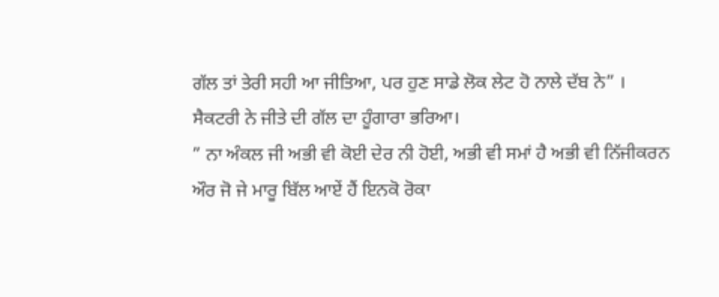ਗੱਲ ਤਾਂ ਤੇਰੀ ਸਹੀ ਆ ਜੀਤਿਆ, ਪਰ ਹੁਣ ਸਾਡੇ ਲੋਕ ਲੇਟ ਹੋ ਨਾਲੇ ਦੱਬ ਨੇ” । ਸੈਕਟਰੀ ਨੇ ਜੀਤੇ ਦੀ ਗੱਲ ਦਾ ਹੂੰਗਾਰਾ ਭਰਿਆ।
” ਨਾ ਅੰਕਲ ਜੀ ਅਭੀ ਵੀ ਕੋਈ ਦੇਰ ਨੀ ਹੋਈ, ਅਭੀ ਵੀ ਸਮਾਂ ਹੈ ਅਭੀ ਵੀ ਨਿੱਜੀਕਰਨ ਔਰ ਜੋ ਜੇ ਮਾਰੂ ਬਿੱਲ ਆਏਂ ਹੈਂ ਇਨਕੋ ਰੋਕਾ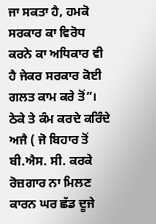ਜਾ ਸਕਤਾ ਹੈ, ਹਮਕੋ ਸਰਕਾਰ ਕਾ ਵਿਰੋਧ ਕਰਨੇ ਕਾ ਅਧਿਕਾਰ ਵੀ ਹੈ ਜੇਕਰ ਸਰਕਾਰ ਕੋਈ ਗਲਤ ਕਾਮ ਕਰੇ ਤੋਂ”। ਠੇਕੇ ਤੇ ਕੰਮ ਕਰਦੇ ਕਰਿੰਦੇ ਅਜੈ ( ਜੋ ਬਿਹਾਰ ਤੋਂ ਬੀ.ਐਸ. ਸੀ. ਕਰਕੇ ਰੋਜ਼ਗਾਰ ਨਾ ਮਿਲਣ ਕਾਰਨ ਘਰ ਛੱਡ ਦੂਜੇ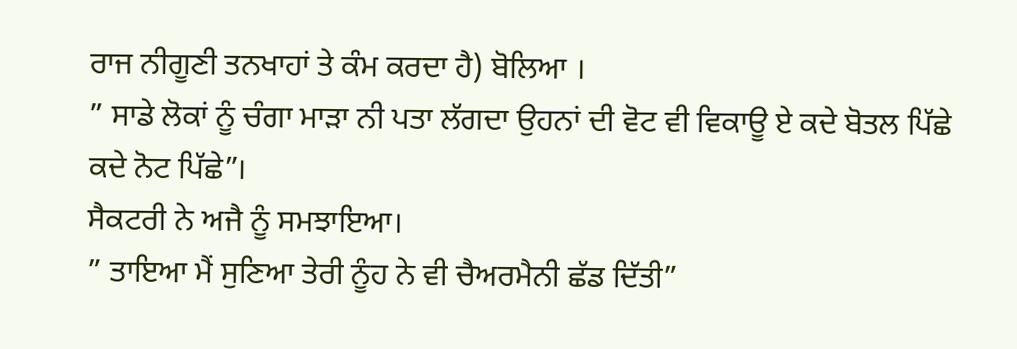ਰਾਜ ਨੀਗੂਣੀ ਤਨਖਾਹਾਂ ਤੇ ਕੰਮ ਕਰਦਾ ਹੈ) ਬੋਲਿਆ ।
” ਸਾਡੇ ਲੋਕਾਂ ਨੂੰ ਚੰਗਾ ਮਾੜਾ ਨੀ ਪਤਾ ਲੱਗਦਾ ਉਹਨਾਂ ਦੀ ਵੋਟ ਵੀ ਵਿਕਾਊ ਏ ਕਦੇ ਬੋਤਲ ਪਿੱਛੇ ਕਦੇ ਨੋਟ ਪਿੱਛੇ”।
ਸੈਕਟਰੀ ਨੇ ਅਜੈ ਨੂੰ ਸਮਝਾਇਆ।
” ਤਾਇਆ ਮੈਂ ਸੁਣਿਆ ਤੇਰੀ ਨੂੰਹ ਨੇ ਵੀ ਚੈਅਰਮੈਨੀ ਛੱਡ ਦਿੱਤੀ”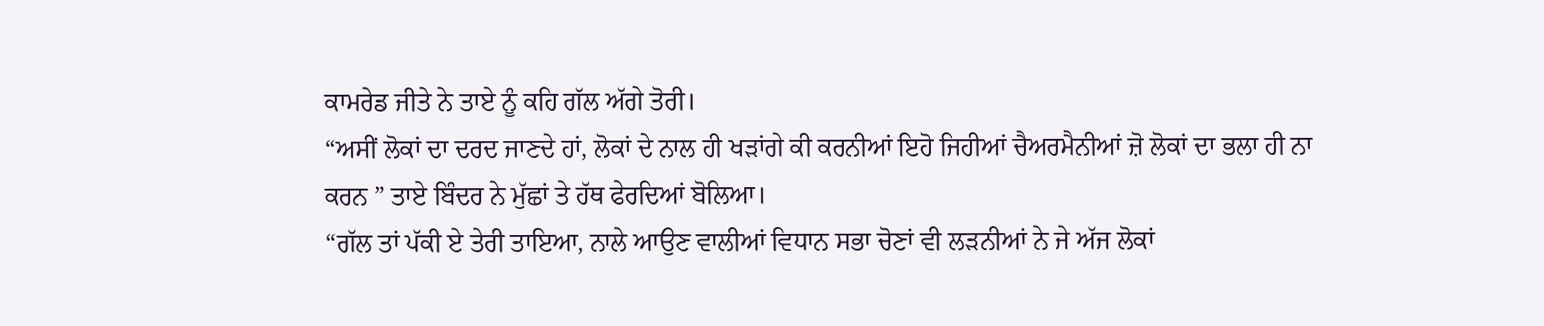ਕਾਮਰੇਡ ਜੀਤੇ ਨੇ ਤਾਏ ਨੂੰ ਕਹਿ ਗੱਲ ਅੱਗੇ ਤੋਰੀ।
“ਅਸੀਂ ਲੋਕਾਂ ਦਾ ਦਰਦ ਜਾਣਦੇ ਹਾਂ, ਲੋਕਾਂ ਦੇ ਨਾਲ ਹੀ ਖੜਾਂਗੇ ਕੀ ਕਰਨੀਆਂ ਇਹੋ ਜਿਹੀਆਂ ਚੈਅਰਮੈਨੀਆਂ ਜ਼ੋ ਲੋਕਾਂ ਦਾ ਭਲਾ ਹੀ ਨਾ ਕਰਨ ” ਤਾਏ ਬਿੰਦਰ ਨੇ ਮੁੱਛਾਂ ਤੇ ਹੱਥ ਫੇਰਦਿਆਂ ਬੋਲਿਆ।
“ਗੱਲ ਤਾਂ ਪੱਕੀ ਏ ਤੇਰੀ ਤਾਇਆ, ਨਾਲੇ ਆਉਣ ਵਾਲੀਆਂ ਵਿਧਾਨ ਸਭਾ ਚੋਣਾਂ ਵੀ ਲੜਨੀਆਂ ਨੇ ਜੇ ਅੱਜ ਲੋਕਾਂ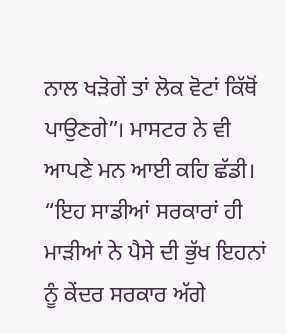ਨਾਲ ਖੜੋਗੇਂ ਤਾਂ ਲੋਕ ਵੋਟਾਂ ਕਿੱਥੋਂ ਪਾਉਣਗੇ”। ਮਾਸਟਰ ਨੇ ਵੀ ਆਪਣੇ ਮਨ ਆਈ ਕਹਿ ਛੱਡੀ।
“ਇਹ ਸਾਡੀਆਂ ਸਰਕਾਰਾਂ ਹੀ ਮਾੜੀਆਂ ਨੇ ਪੈਸੇ ਦੀ ਭੁੱਖ ਇਹਨਾਂ ਨੂੰ ਕੇਂਦਰ ਸਰਕਾਰ ਅੱਗੇ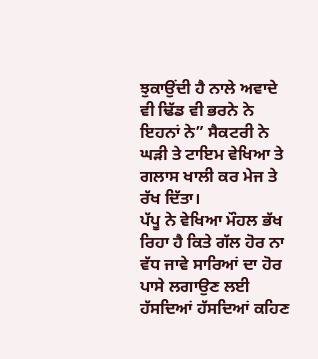ਝੁਕਾਉਂਦੀ ਹੈ ਨਾਲੇ ਅਵਾਦੇ ਵੀ ਢਿੱਡ ਵੀ ਭਰਨੇ ਨੇ ਇਹਨਾਂ ਨੇ” ਸੈਕਟਰੀ ਨੇ ਘੜੀ ਤੇ ਟਾਇਮ ਵੇਖਿਆ ਤੇ ਗਲਾਸ ਖਾਲੀ ਕਰ ਮੇਜ ਤੇ ਰੱਖ ਦਿੱਤਾ।
ਪੱਪੂ ਨੇ ਵੇਖਿਆ ਮੌਹਲ ਭੱਖ ਰਿਹਾ ਹੈ ਕਿਤੇ ਗੱਲ ਹੋਰ ਨਾ ਵੱਧ ਜਾਵੇ ਸਾਰਿਆਂ ਦਾ ਹੋਰ ਪਾਸੇ ਲਗਾਉਣ ਲਈ ਹੱਸਦਿਆਂ ਹੱਸਦਿਆਂ ਕਹਿਣ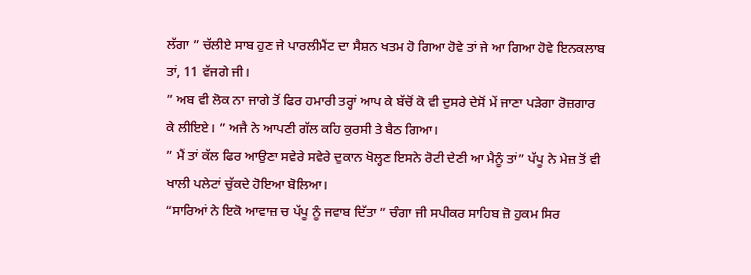ਲੱਗਾ ” ਚੱਲੀਏ ਸਾਬ ਹੁਣ ਜੇ ਪਾਰਲੀਮੈਂਟ ਦਾ ਸੈਸ਼ਨ ਖਤਮ ਹੋ ਗਿਆ ਹੋਵੇ ਤਾਂ ਜੇ ਆ ਗਿਆ ਹੋਵੇ ਇਨਕਲਾਬ ਤਾਂ, 11 ਵੱਜਗੇ ਜੀ।
” ਅਬ ਵੀ ਲੋਕ ਨਾ ਜਾਗੇ ਤੋਂ ਫਿਰ ਹਮਾਰੀ ਤਰ੍ਹਾਂ ਆਪ ਕੇ ਬੱਚੋਂ ਕੋ ਵੀ ਦੁਸਰੇ ਦੇਸੋਂ ਮੇਂ ਜਾਣਾ ਪੜੇਗਾ ਰੋਜ਼ਗਾਰ ਕੇ ਲੀਇਏ। ” ਅਜੈ ਨੇ ਆਪਣੀ ਗੱਲ ਕਹਿ ਕੁਰਸੀ ਤੇ ਬੈਠ ਗਿਆ।
” ਮੈਂ ਤਾਂ ਕੱਲ ਫਿਰ ਆਉਣਾ ਸਵੇਰੇ ਸਵੇਰੇ ਦੁਕਾਨ ਖੋਲ੍ਹਣ ਇਸਨੇ ਰੋਟੀ ਦੇਣੀ ਆ ਮੈਨੂੰ ਤਾਂ” ਪੱਪੂ ਨੇ ਮੇਜ਼ ਤੋਂ ਵੀ ਖਾਲੀ ਪਲੇਟਾਂ ਚੁੱਕਦੇ ਹੋਇਆ ਬੋਲਿਆ।
“ਸਾਰਿਆਂ ਨੇ ਇਕੋ ਆਵਾਜ਼ ਚ ਪੱਪੂ ਨੂੰ ਜਵਾਬ ਦਿੱਤਾ ” ਚੰਗਾ ਜੀ ਸਪੀਕਰ ਸਾਹਿਬ ਜ਼ੋ ਹੁਕਮ ਸਿਰ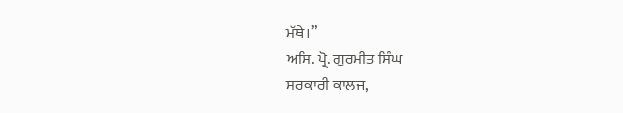ਮੱਥੇ।”
ਅਸਿ. ਪ੍ਰੋ. ਗੁਰਮੀਤ ਸਿੰਘ
ਸਰਕਾਰੀ ਕਾਲਜ,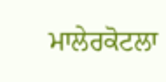ਮਾਲੇਰਕੋਟਲਾ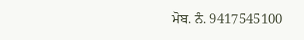ਮੋਬ. ਨੰ. 9417545100